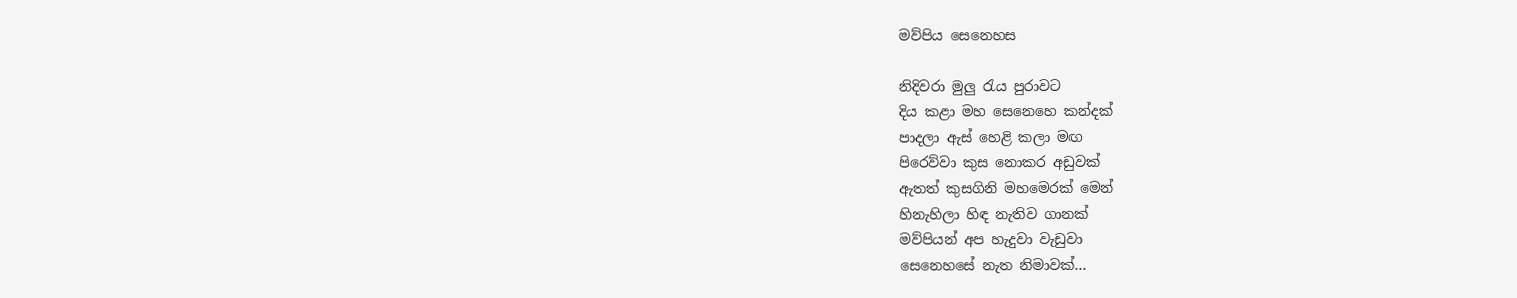මව්පිය සෙනෙහස

නිදිවරා මුලු රැය පුරාවට
දිය කළා මහ සෙනෙහෙ කන්දක්
පාදලා ඇස් හෙළි කලා මඟ
පිරෙව්වා කුස නොකර අඩුවක්
ඇතත් කුසගිනි මහමෙරක් මෙන්
හිනැහිලා හිඳ නැතිව ගානක්
මව්පියන් අප හැදුවා වැඩුවා
සෙනෙහසේ නැත නිමාවක්…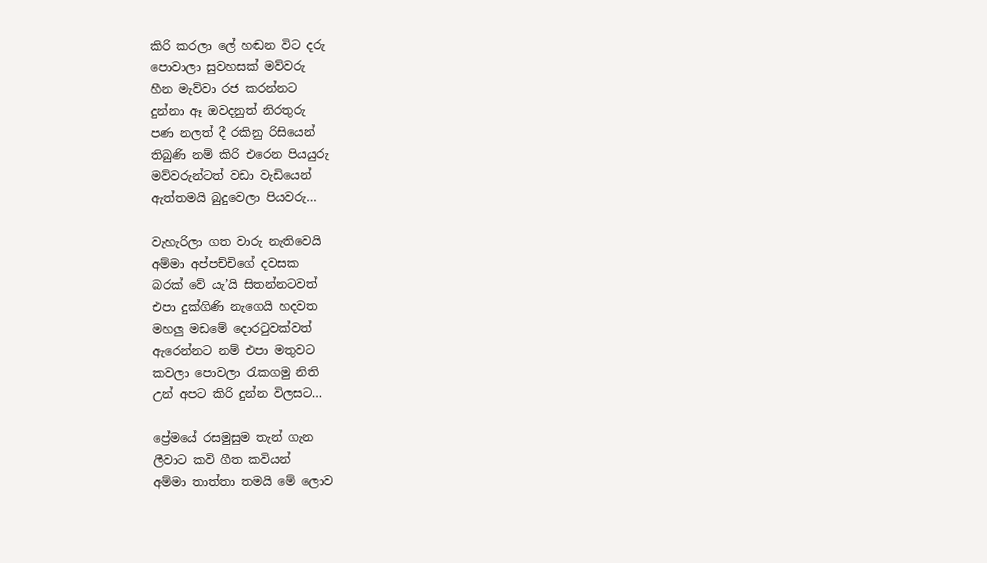කිරි කරලා ලේ හඬන විට දරු
පොවාලා සුවහසක් මව්වරු
හීන මැව්වා රජ කරන්නට
දුන්නා ඈ ඔවදනුත් නිරතුරු
පණ නලත් දී රකිනු රිසියෙන්
තිබුණි නම් කිරි එරෙන පියයුරු
මව්වරුන්ටත් වඩා වැඩියෙන්
ඇත්තමයි බුදුවෙලා පියවරු…

වැහැරිලා ගත වාරු නැතිවෙයි
අම්මා අප්පච්චිගේ දවසක
බරක් වේ යැ’යි සිතන්නටවත්
එපා දුක්ගිණි නැගෙයි හදවත
මහලු මඩමේ දොරටුවක්වත්
ඇරෙන්නට නම් එපා මතුවට
කවලා පොවලා රැකගමු නිති
උන් අපට කිරි දුන්න විලසට…

ප්‍රේමයේ රසමුසුම තැන් ගැන
ලීවාට කවි ගීත කවියන්
අම්මා තාත්තා තමයි මේ ලොව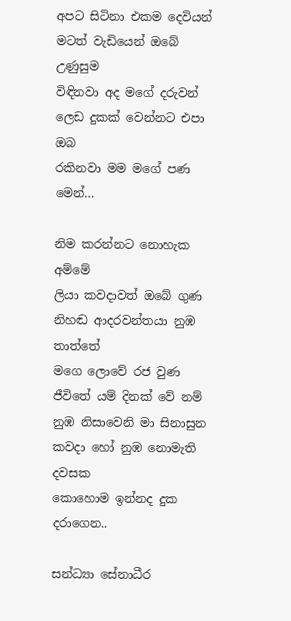අපට සිටිනා එකම දෙවියන්
මටත් වැඩියෙන් ඔබේ උණුසුම
විඳිනවා අද මගේ දරුවන්
ලෙඩ දුකක් වෙන්නට එපා ඔබ
රකිනවා මම මගේ පණ මෙන්…

නිම කරන්නට නොහැක අම්මේ
ලියා කවදාවත් ඔබේ ගුණ
නිහඬ ආදරවන්තයා නුඹ තාත්තේ
මගෙ ලොවේ රජ වුණ
ජීවිතේ යම් දිනක් වේ නම්
නුඹ නිසාවෙනි මා සිනාසුන
කවදා හෝ නුඹ නොමැති දවසක
කොහොම ඉන්නද දුක දරාගෙන..

සන්ධ්‍යා සේනාධීර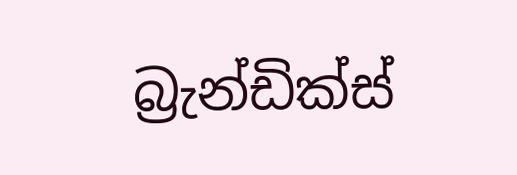බ්‍රැන්ඩික්ස්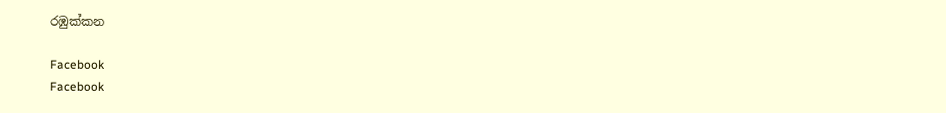රඹුක්කන

Facebook
Facebook